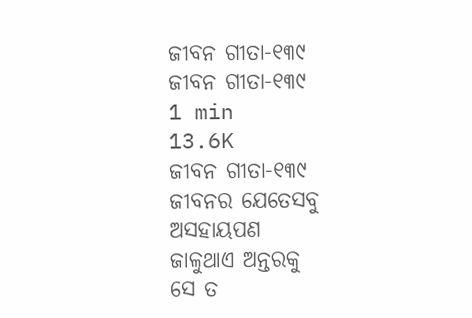ଜୀବନ ଗୀତା-୧୩୯
ଜୀବନ ଗୀତା-୧୩୯
1 min
13.6K
ଜୀବନ ଗୀତା-୧୩୯
ଜୀବନର ଯେତେସବୁ
ଅସହାୟପଣ
ଜାଳୁଥାଏ ଅନ୍ତରକୁ
ସେ ତ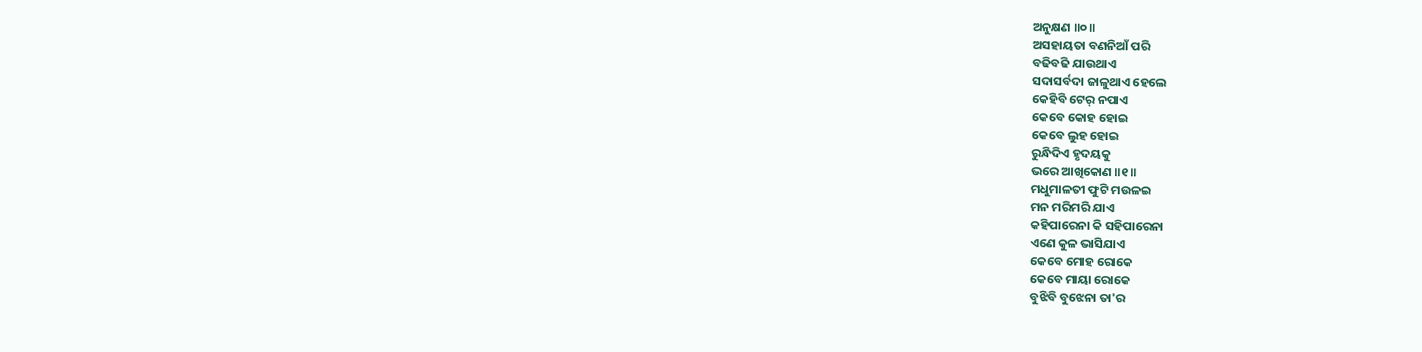ଅନୁକ୍ଷଣ ॥୦॥
ଅସହାୟତା ବଣନିଆଁ ପରି
ବଢିବଢି ଯାଉଥାଏ
ସଦାସର୍ବଦା ଜାଳୁଥାଏ ହେଲେ
କେହିବି ଟେର୍ ନପାଏ
କେବେ କୋହ ହୋଇ
କେବେ ଲୁହ ହୋଇ
ରୁନ୍ଧିଦିଏ ହୃଦୟକୁ
ଭରେ ଆଖିକୋଣ ॥୧॥
ମଧୁମାଳତୀ ଫୁଟି ମଉଳଇ
ମନ ମରିମରି ଯାଏ
କହିପାରେନା କି ସହିପାରେନା
ଏଣେ କୁଳ ଭାସିଯାଏ
କେବେ ମୋହ ରୋକେ
କେବେ ମାୟା ରୋକେ
ବୁଝିବି ବୁଝେନା ତା'ର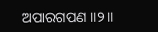ଅପାରଗପଣ ॥୨॥